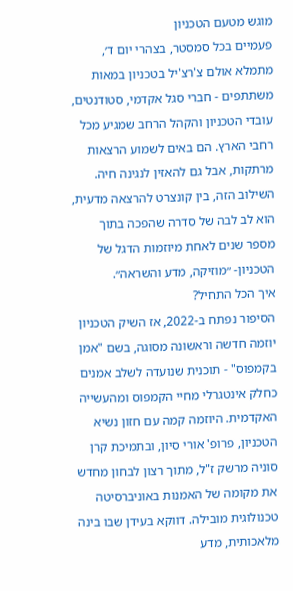מוגש מטעם הטכניון
פעמיים בכל סמסטר, בצהרי יום ד׳, מתמלא אולם צ'רצ'יל בטכניון במאות משתתפים - חברי סגל אקדמי, סטודנטים, עובדי הטכניון והקהל הרחב שמגיע מכל רחבי הארץ. הם באים לשמוע הרצאות מרתקות, אבל גם להאזין לנגינה חיה. השילוב הזה, בין קונצרט להרצאה מדעית, הוא לב לבה של סדרה שהפכה בתוך מספר שנים לאחת מיוזמות הדגל של הטכניון- ״מוזיקה, מדע והשראה״.
איך הכל התחיל?
הסיפור נפתח ב-2022, אז השיק הטכניון יוזמה חדשה וראשונה מסוגה, בשם "אמן בקמפוס" - תוכנית שנועדה לשלב אמנים כחלק אינטגרלי מחיי הקמפוס ומהעשייה האקדמית. היוזמה קמה עם חזון נשיא הטכניון, פרופ' אורי סיון, ובתמיכת קרן סוניה מרשק ז"ל, מתוך רצון לבחון מחדש את מקומה של האמנות באוניברסיטה טכנולוגית מובילה. דווקא בעידן שבו בינה מלאכותית, מדע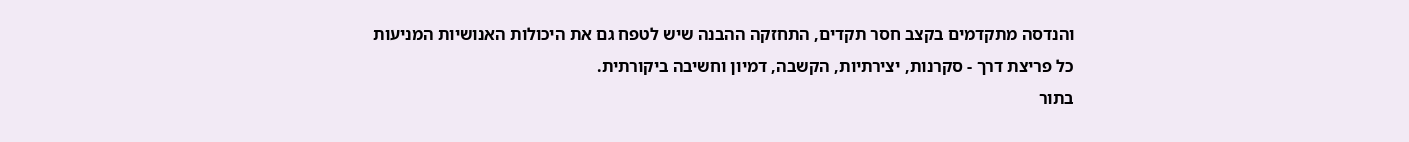והנדסה מתקדמים בקצב חסר תקדים, התחזקה ההבנה שיש לטפח גם את היכולות האנושיות המניעות כל פריצת דרך - סקרנות, יצירתיות, הקשבה, דמיון וחשיבה ביקורתית.
בתור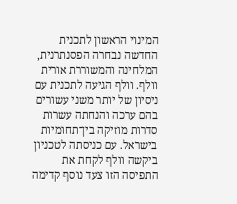המינוי הראשון לתכנית החדשה נבחרה הפסנתרנית, המלחינה והמשוררת אורית וולף. וולף הגיעה לתכנית עם ניסיון של יותר משני עשורים בהם ערכה והנחתה עשרות סדרות מוזיקה בין־תחומיות בישראל. עם כניסתה לטכניון ביקשה וולף לקחת את התפיסה הזו צעד נוסף קדימה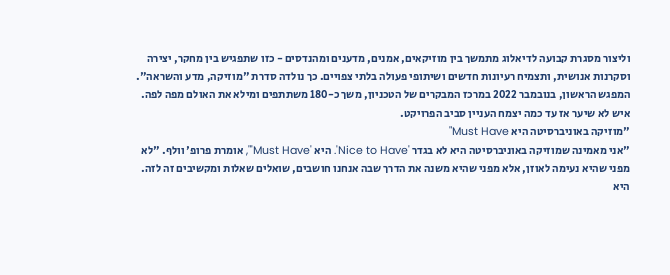וליצור מסגרת קבועה לדיאלוג מתמשך בין מוזיקאים, אמנים, מדענים ומהנדסים - כזו שתפגיש בין מחקר, יצירה וסקרנות אנושית, ותצמיח רעיונות חדשים ושיתופי פעולה בלתי צפויים. כך נולדה סדרת "מוזיקה, מדע והשראה".
המפגש הראשון, בנובמבר 2022 במרכז המבקרים של הטכניון, משך כ-180 משתתפים ומילא את האולם מפה לפה. איש לא שיער אז עד כמה יצמח העניין סביב הפרויקט.
"מוזיקה באוניברסיטה היא Must Have"
"אני מאמינה שמוזיקה באוניברסיטה היא לא בגדר 'Nice to Have'. היא 'Must Have'", אומרת פרופ' וולף. "לא מפני שהיא נעימה לאוזן, אלא מפני שהיא משנה את הדרך שבה אנחנו חושבים, שואלים שאלות ומקשיבים זה לזה. היא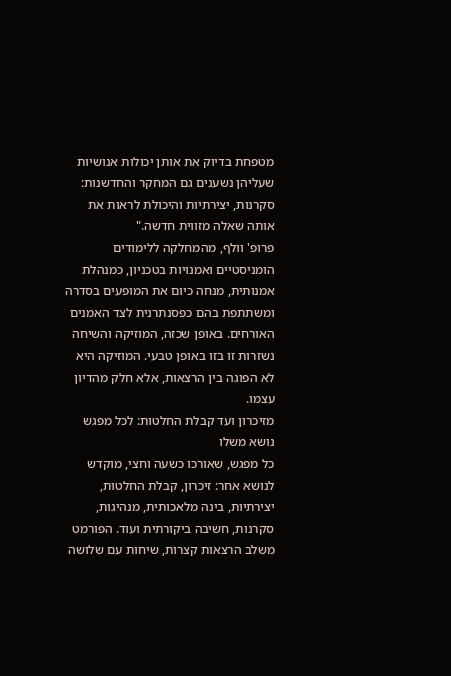מטפחת בדיוק את אותן יכולות אנושיות שעליהן נשענים גם המחקר והחדשנות: סקרנות, יצירתיות והיכולת לראות את אותה שאלה מזווית חדשה."
פרופ' וולף, מהמחלקה ללימודים הומניסטיים ואמנויות בטכניון, כמנהלת אמנותית, מנחה כיום את המופעים בסדרה ומשתתפת בהם כפסנתרנית לצד האמנים האורחים. באופן שכזה, המוזיקה והשיחה נשזרות זו בזו באופן טבעי. המוזיקה היא לא הפוגה בין הרצאות, אלא חלק מהדיון עצמו.
מזיכרון ועד קבלת החלטות: לכל מפגש נושא משלו
כל מפגש, שאורכו כשעה וחצי, מוקדש לנושא אחר: זיכרון, קבלת החלטות, יצירתיות, בינה מלאכותית, מנהיגות, סקרנות, חשיבה ביקורתית ועוד. הפורמט משלב הרצאות קצרות, שיחות עם שלושה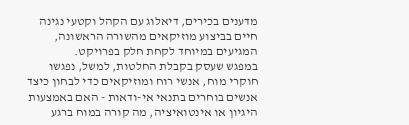מדענים בכירים, דיאלוג עם הקהל וקטעי נגינה חיים בביצוע מוזיקאים מהשורה הראשונה, המגיעים במיוחד לקחת חלק בפרויקט.
במפגש שעסק בקבלת החלטות, למשל, נפגשו חוקרי מוח, אנשי רוח ומוזיקאים כדי לבחון כיצד אנשים בוחרים בתנאי אי-ודאות - האם באמצעות היגיון או אינטואיציה, מה קורה במוח ברגע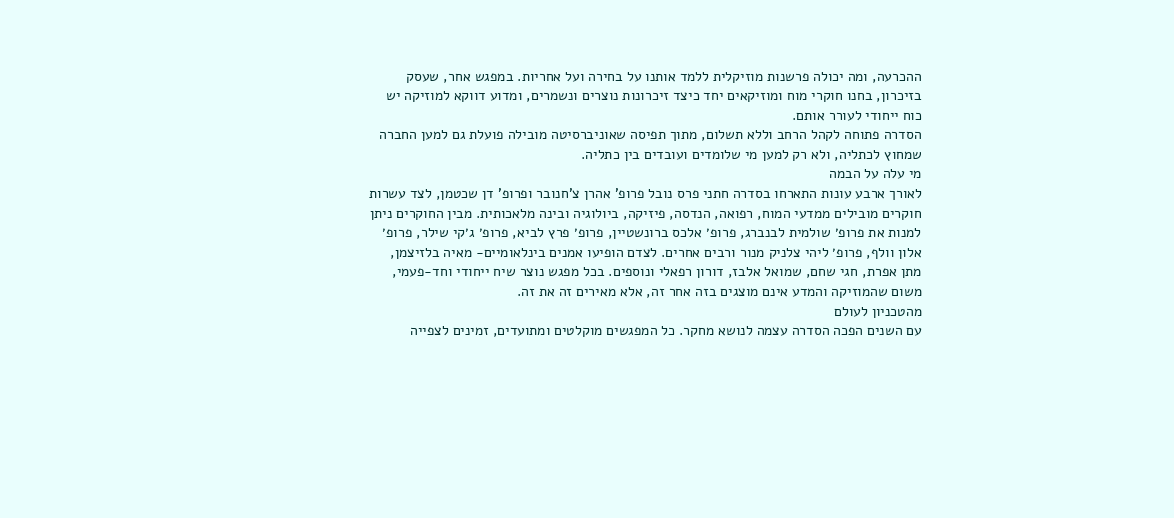ההכרעה, ומה יכולה פרשנות מוזיקלית ללמד אותנו על בחירה ועל אחריות. במפגש אחר, שעסק בזיכרון, בחנו חוקרי מוח ומוזיקאים יחד כיצד זיכרונות נוצרים ונשמרים, ומדוע דווקא למוזיקה יש כוח ייחודי לעורר אותם.
הסדרה פתוחה לקהל הרחב וללא תשלום, מתוך תפיסה שאוניברסיטה מובילה פועלת גם למען החברה שמחוץ לכתליה, ולא רק למען מי שלומדים ועובדים בין כתליה.
מי עלה על הבמה
לאורך ארבע עונות התארחו בסדרה חתני פרס נובל פרופ' אהרן צ'חנובר ופרופ' דן שכטמן, לצד עשרות חוקרים מובילים ממדעי המוח, רפואה, הנדסה, פיזיקה, ביולוגיה ובינה מלאכותית. מבין החוקרים ניתן למנות את פרופ׳ שולמית לבנברג, פרופ׳ אלכס ברונשטיין, פרופ׳ פרץ לביא, פרופ׳ ג׳קי שילר, פרופ׳ אלון וולף, פרופ׳ ליהי צלניק מנור ורבים אחרים. לצדם הופיעו אמנים בינלאומיים- מאיה בלזיצמן, מתן אפרת, חגי שחם, שמואל אלבז, דורון רפאלי ונוספים. בכל מפגש נוצר שיח ייחודי וחד-פעמי, משום שהמוזיקה והמדע אינם מוצגים בזה אחר זה, אלא מאירים זה את זה.
מהטכניון לעולם
עם השנים הפכה הסדרה עצמה לנושא מחקר. כל המפגשים מוקלטים ומתועדים, זמינים לצפייה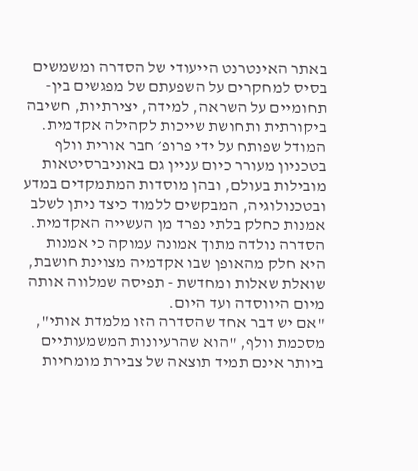באתר האינטרנט הייעודי של הסדרה ומשמשים בסיס למחקרים על השפעתם של מפגשים בין-תחומיים על השראה, למידה, יצירתיות, חשיבה ביקורתית ותחושת שייכות לקהילה אקדמית. המודל שפותח על ידי פרופ׳ חבר אורית וולף בטכניון מעורר כיום עניין גם באוניברסיטאות מובילות בעולם, ובהן מוסדות המתמקדים במדע ובטכנולוגיה, המבקשים ללמוד כיצד ניתן לשלב אמנות כחלק בלתי נפרד מן העשייה האקדמית.
הסדרה נולדה מתוך אמונה עמוקה כי אמנות היא חלק מהאופן שבו אקדמיה מצוינת חושבת, שואלת שאלות ומחדשת - תפיסה שמלווה אותה מיום היווסדה ועד היום.
"אם יש דבר אחד שהסדרה הזו מלמדת אותי", מסכמת וולף, "הוא שהרעיונות המשמעותיים ביותר אינם תמיד תוצאה של צבירת מומחיות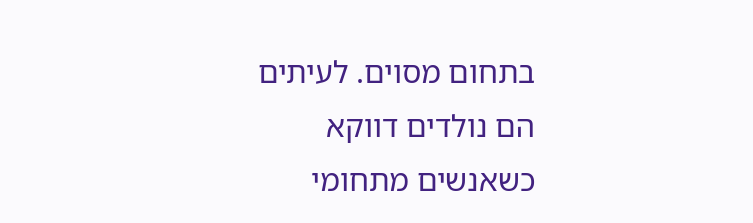בתחום מסוים. לעיתים הם נולדים דווקא כשאנשים מתחומי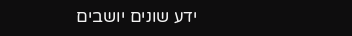ידע שונים יושבים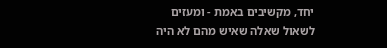יחד, מקשיבים באמת - ומעזים לשאול שאלה שאיש מהם לא היה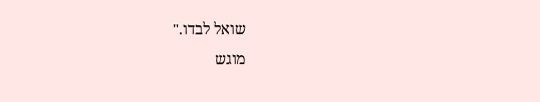שואל לבדו."
מוגש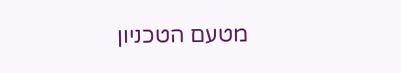מטעם הטכניון